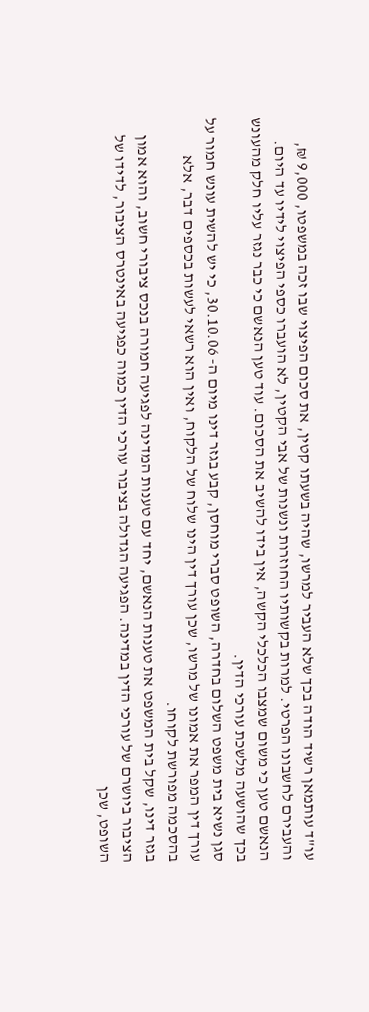עו"ד עותמאן רשיד הודה בכך שלא העביר למרשו, שהיה בשעתו קטין, את סכום הפיצוי שבו זכה במשפטו, 9,000 ₪, והעבירם לחשבונו הפרטי. למרות בקשותיו החוזרות ונשנות של אבי הקטין, לא הועברו כספי הפיצוי לידיו עד היום. הנאשם טען כי משום שמצבו הכלכלי הקשה, אין בידו להשיב את הסכום. עוד טען הנאשם כי כבר נגזר עליו חלק מהעונש בכך שהושעה מלשכת עורכי הדין.
סגן נשיא בית משפט השלום בחדרה, השופט סברי מוחסן, קבע בגזר דינו מיום ה- 30.10.06, כי יש להשית עונש חמור על עורך דין המפר את אמונו של מרשו, שכן עורך דין הינו שלוח של הלקוח, ואין הוא רשאי לעשות בכספים דבר, אלא בהסכמה מפורשת לקוחו.
בגזר דינו, שקל בית המשפט את טענות הנאשם, יחד עם טענות המדינה לפגיעה חמורה בנכס ציבורי חשוב, והוא אמון הציבור ביושרם של עורכי הדין במדינה. הפגיעה הגדולה בציבור עורכי הדין כמוה כפגיעה באינטרס הציבור, לדידו של השופט, שכן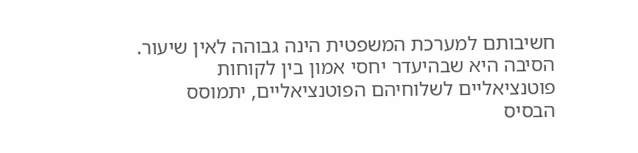חשיבותם למערכת המשפטית הינה גבוהה לאין שיעור. הסיבה היא שבהיעדר יחסי אמון בין לקוחות פוטנציאליים לשלוחיהם הפוטנציאליים, יתמוסס הבסיס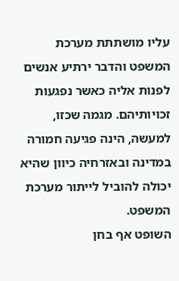עליו מושתתת מערכת המשפט והדבר ירתיע אנשים לפנות אליה כאשר נפגעות זכויותיהם. מגמה שכזו, למעשה, הינה פגיעה חמורה במדינה ובאזרחיה כיוון שהיא יכולה להוביל לייתור מערכת המשפט.
השופט אף בחן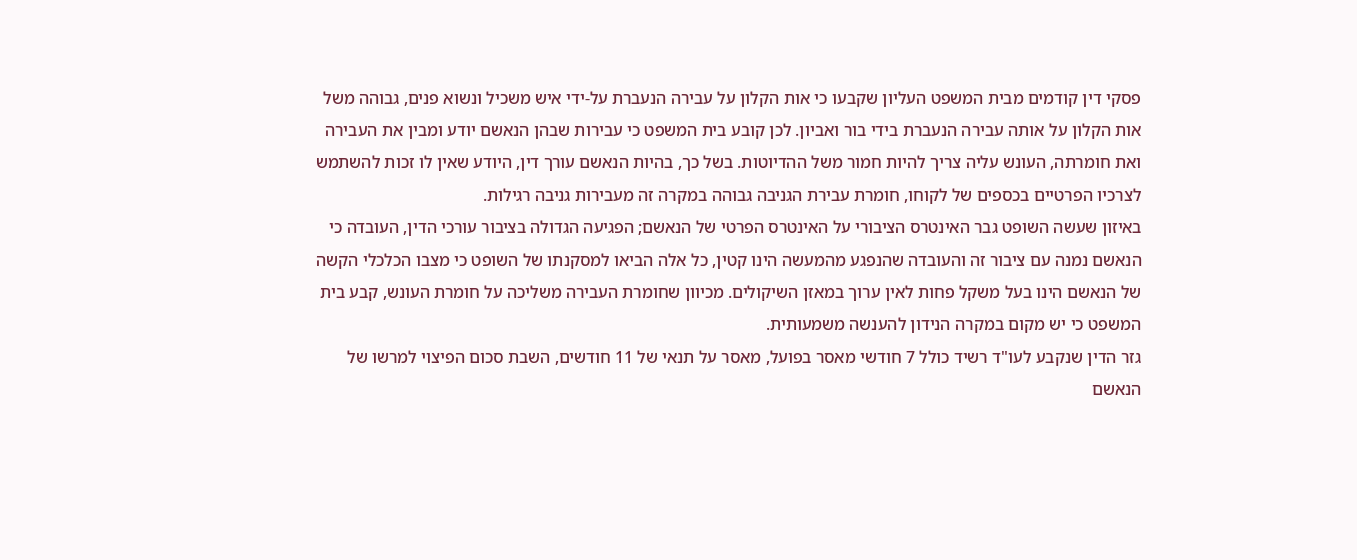פסקי דין קודמים מבית המשפט העליון שקבעו כי אות הקלון על עבירה הנעברת על-ידי איש משכיל ונשוא פנים, גבוהה משל אות הקלון על אותה עבירה הנעברת בידי בור ואביון. לכן קובע בית המשפט כי עבירות שבהן הנאשם יודע ומבין את העבירה ואת חומרתה, העונש עליה צריך להיות חמור משל ההדיוטות. בשל כך, בהיות הנאשם עורך דין, היודע שאין לו זכות להשתמש לצרכיו הפרטיים בכספים של לקוחו, חומרת עבירת הגניבה גבוהה במקרה זה מעבירות גניבה רגילות.
באיזון שעשה השופט גבר האינטרס הציבורי על האינטרס הפרטי של הנאשם; הפגיעה הגדולה בציבור עורכי הדין, העובדה כי הנאשם נמנה עם ציבור זה והעובדה שהנפגע מהמעשה הינו קטין, כל אלה הביאו למסקנתו של השופט כי מצבו הכלכלי הקשה של הנאשם הינו בעל משקל פחות לאין ערוך במאזן השיקולים. מכיוון שחומרת העבירה משליכה על חומרת העונש, קבע בית המשפט כי יש מקום במקרה הנידון להענשה משמעותית.
גזר הדין שנקבע לעו"ד רשיד כולל 7 חודשי מאסר בפועל, מאסר על תנאי של 11 חודשים, השבת סכום הפיצוי למרשו של הנאשם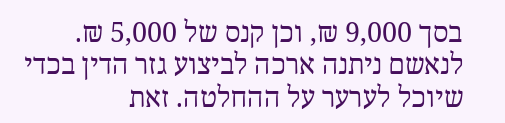בסך 9,000 ₪, וכן קנס של 5,000 ₪.
לנאשם ניתנה ארכה לביצוע גזר הדין בכדי שיוכל לערער על ההחלטה. זאת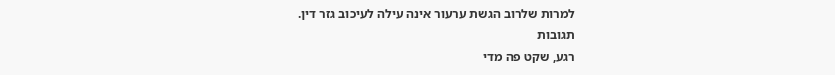למרות שלרוב הגשת ערעור אינה עילה לעיכוב גזר דין.
תגובות
רגע, שקט פה מדי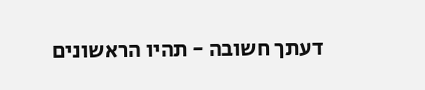דעתך חשובה - תהיו הראשונים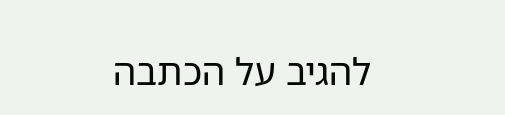להגיב על הכתבה